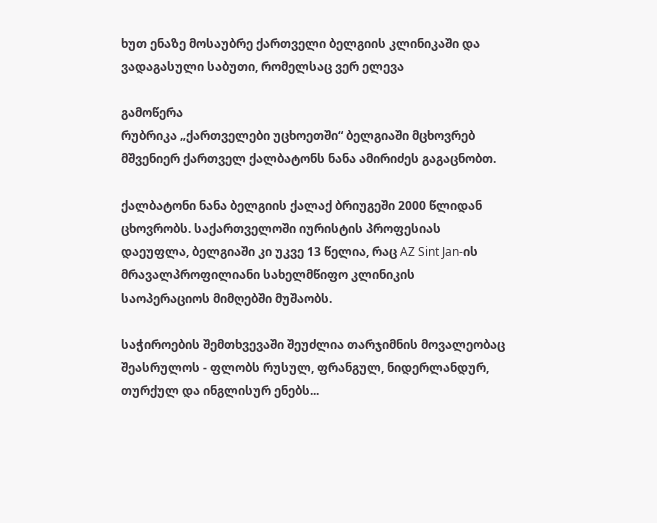ხუთ ენაზე მოსაუბრე ქართველი ბელგიის კლინიკაში და ვადაგასული საბუთი, რომელსაც ვერ ელევა

გამოწერა
რუბრიკა „ქართველები უცხოეთში“ ბელგიაში მცხოვრებ მშვენიერ ქართველ ქალბატონს ნანა ამირიძეს გაგაცნობთ.

ქალბატონი ნანა ბელგიის ქალაქ ბრიუგეში 2000 წლიდან ცხოვრობს. საქართველოში იურისტის პროფესიას დაეუფლა, ბელგიაში კი უკვე 13 წელია, რაც AZ Sint Jan-ის მრავალპროფილიანი სახელმწიფო კლინიკის საოპერაციოს მიმღებში მუშაობს.

საჭიროების შემთხვევაში შეუძლია თარჯიმნის მოვალეობაც შეასრულოს - ფლობს რუსულ, ფრანგულ, ნიდერლანდურ, თურქულ და ინგლისურ ენებს...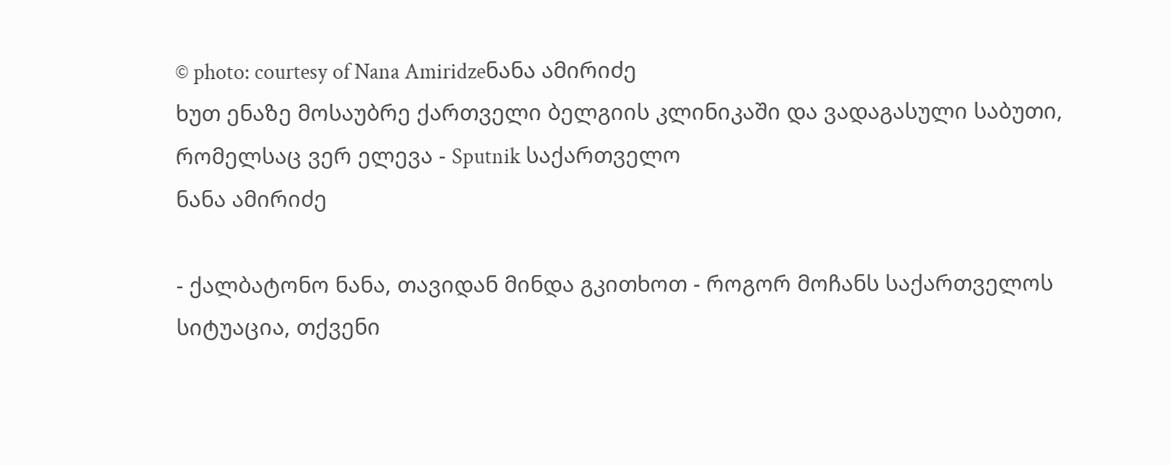© photo: courtesy of Nana Amiridzeნანა ამირიძე
ხუთ ენაზე მოსაუბრე ქართველი ბელგიის კლინიკაში და ვადაგასული საბუთი, რომელსაც ვერ ელევა - Sputnik საქართველო
ნანა ამირიძე

- ქალბატონო ნანა, თავიდან მინდა გკითხოთ - როგორ მოჩანს საქართველოს სიტუაცია, თქვენი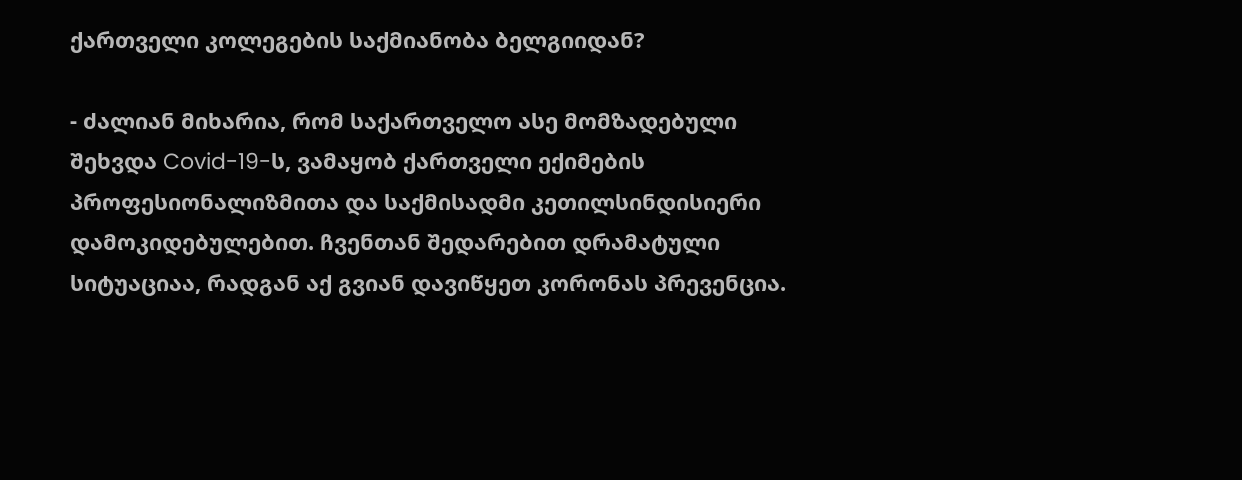ქართველი კოლეგების საქმიანობა ბელგიიდან?

- ძალიან მიხარია, რომ საქართველო ასე მომზადებული შეხვდა Covid-19-ს, ვამაყობ ქართველი ექიმების პროფესიონალიზმითა და საქმისადმი კეთილსინდისიერი დამოკიდებულებით. ჩვენთან შედარებით დრამატული სიტუაციაა, რადგან აქ გვიან დავიწყეთ კორონას პრევენცია.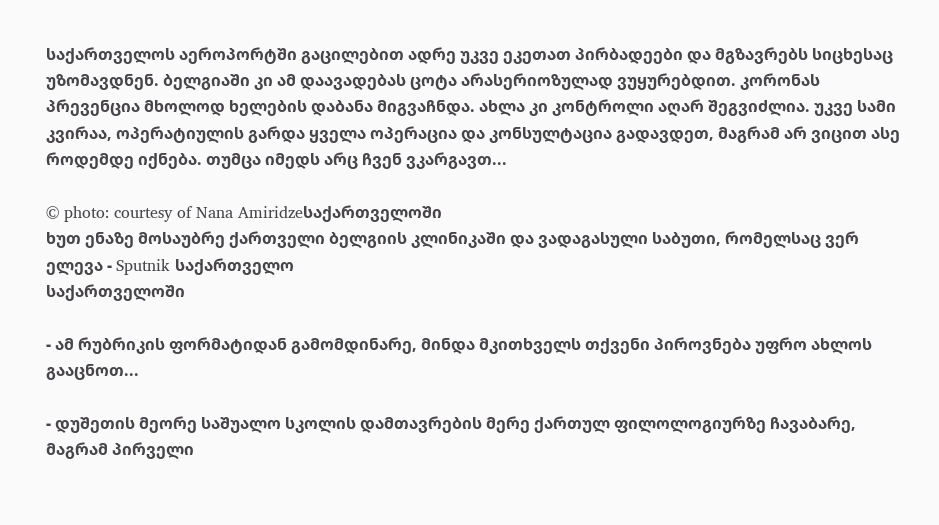საქართველოს აეროპორტში გაცილებით ადრე უკვე ეკეთათ პირბადეები და მგზავრებს სიცხესაც უზომავდნენ. ბელგიაში კი ამ დაავადებას ცოტა არასერიოზულად ვუყურებდით. კორონას პრევენცია მხოლოდ ხელების დაბანა მიგვაჩნდა. ახლა კი კონტროლი აღარ შეგვიძლია. უკვე სამი კვირაა, ოპერატიულის გარდა ყველა ოპერაცია და კონსულტაცია გადავდეთ, მაგრამ არ ვიცით ასე როდემდე იქნება. თუმცა იმედს არც ჩვენ ვკარგავთ...

© photo: courtesy of Nana Amiridzeსაქართველოში
ხუთ ენაზე მოსაუბრე ქართველი ბელგიის კლინიკაში და ვადაგასული საბუთი, რომელსაც ვერ ელევა - Sputnik საქართველო
საქართველოში

- ამ რუბრიკის ფორმატიდან გამომდინარე, მინდა მკითხველს თქვენი პიროვნება უფრო ახლოს გააცნოთ...

- დუშეთის მეორე საშუალო სკოლის დამთავრების მერე ქართულ ფილოლოგიურზე ჩავაბარე, მაგრამ პირველი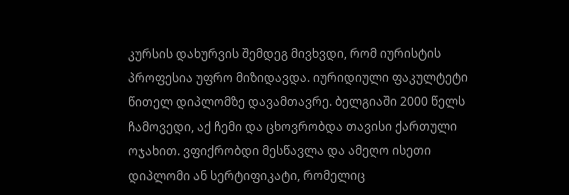კურსის დახურვის შემდეგ მივხვდი, რომ იურისტის პროფესია უფრო მიზიდავდა. იურიდიული ფაკულტეტი წითელ დიპლომზე დავამთავრე. ბელგიაში 2000 წელს ჩამოვედი, აქ ჩემი და ცხოვრობდა თავისი ქართული ოჯახით. ვფიქრობდი მესწავლა და ამეღო ისეთი დიპლომი ან სერტიფიკატი, რომელიც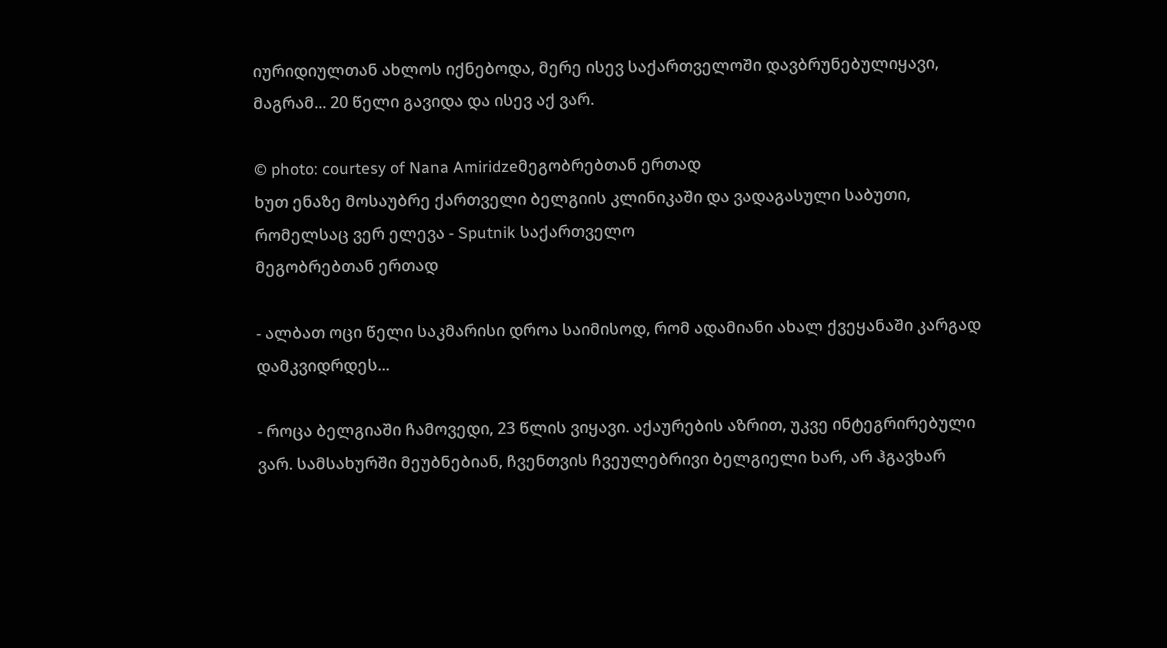იურიდიულთან ახლოს იქნებოდა, მერე ისევ საქართველოში დავბრუნებულიყავი, მაგრამ... 20 წელი გავიდა და ისევ აქ ვარ.

© photo: courtesy of Nana Amiridzeმეგობრებთან ერთად
ხუთ ენაზე მოსაუბრე ქართველი ბელგიის კლინიკაში და ვადაგასული საბუთი, რომელსაც ვერ ელევა - Sputnik საქართველო
მეგობრებთან ერთად

- ალბათ ოცი წელი საკმარისი დროა საიმისოდ, რომ ადამიანი ახალ ქვეყანაში კარგად დამკვიდრდეს...

- როცა ბელგიაში ჩამოვედი, 23 წლის ვიყავი. აქაურების აზრით, უკვე ინტეგრირებული ვარ. სამსახურში მეუბნებიან, ჩვენთვის ჩვეულებრივი ბელგიელი ხარ, არ ჰგავხარ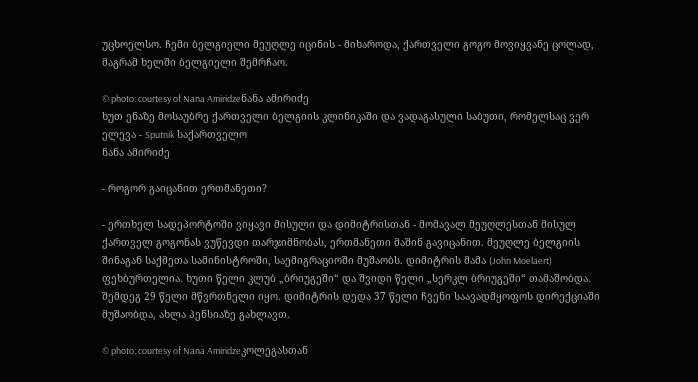უცხოელსო. ჩემი ბელგიელი მეუღლე იცინის - მიხაროდა, ქართველი გოგო მოვიყვანე ცოლად, მაგრამ ხელში ბელგიელი შემრჩაო.

© photo: courtesy of Nana Amiridzeნანა ამირიძე
ხუთ ენაზე მოსაუბრე ქართველი ბელგიის კლინიკაში და ვადაგასული საბუთი, რომელსაც ვერ ელევა - Sputnik საქართველო
ნანა ამირიძე

- როგორ გაიცანით ერთმანეთი?

- ერთხელ სადეპორტოში ვიყავი მისული და დიმიტრისთან - მომავალ მეუღლესთან მისულ ქართველ გოგონას ვუწევდი თარჯიმნობას, ერთმანეთი მაშინ გავიცანით. მეუღლე ბელგიის შინაგან საქმეთა სამინისტროში, საემიგრაციოში მუშაობს. დიმიტრის მამა (John Moelaert) ფეხბურთელია. ხუთი წელი კლუბ „ბრიუგეში“ და შვიდი წელი „სერკლ ბრიუგეში“ თამაშობდა. შემდეგ 29 წელი მწვრთნელი იყო. დიმიტრის დედა 37 წელი ჩვენი საავადმყოფოს დირექციაში მუშაობდა, ახლა პენსიაზე გახლავთ.

© photo: courtesy of Nana Amiridzeკოლეგასთან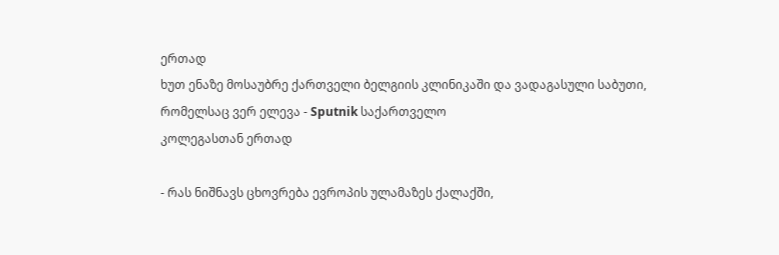ერთად
ხუთ ენაზე მოსაუბრე ქართველი ბელგიის კლინიკაში და ვადაგასული საბუთი, რომელსაც ვერ ელევა - Sputnik საქართველო
კოლეგასთან ერთად

- რას ნიშნავს ცხოვრება ევროპის ულამაზეს ქალაქში,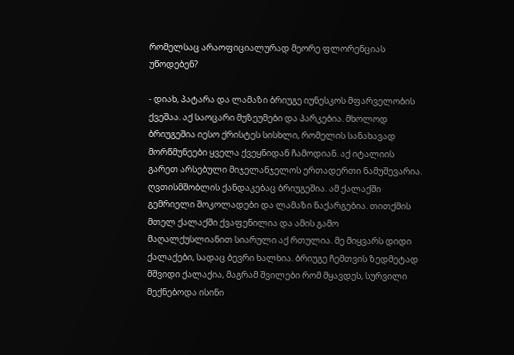რომელსაც არაოფიციალურად მეორე ფლორენციას უწოდებენ?

- დიახ, პატარა და ლამაზი ბრიუგე იუნესკოს მფარველობის ქვეშაა. აქ საოცარი მუზეუმები და პარკებია. მხოლოდ ბრიუგეშია იესო ქრისტეს სისხლი, რომელის სანახავად მორწმუნეები ყველა ქვეყნიდან ჩამოდიან. აქ იტალიის გარეთ არსებული მიჯელანჯელოს ერთადერთი ნამუშევარია. ღვთისმშობლის ქანდაკებაც ბრიუგეშია. ამ ქალაქში გემრიელი შოკოლადები და ლამაზი ნაქარგებია. თითქმის მთელ ქალაქში ქვაფენილია და ამის გამო მაღალქუსლიანით სიარული აქ რთულია. მე მიყვარს დიდი ქალაქები, სადაც ბევრი ხალხია. ბრიუგე ჩემთვის ზედმეტად მშვიდი ქალაქია, მაგრამ შვილები რომ მყავდეს, სურვილი მექნებოდა ისინი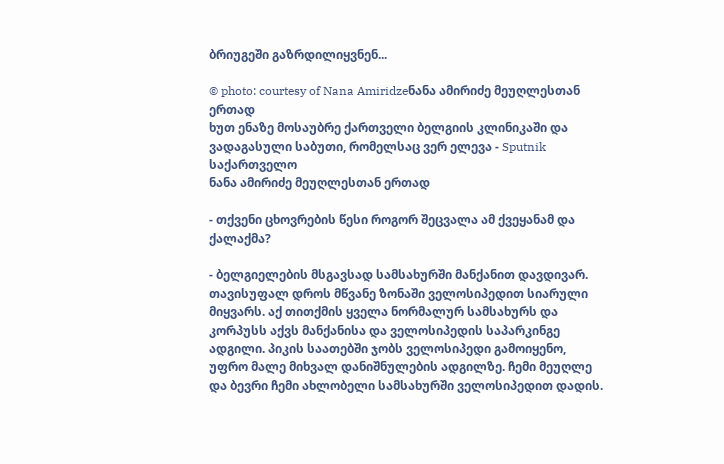ბრიუგეში გაზრდილიყვნენ...

© photo: courtesy of Nana Amiridzeნანა ამირიძე მეუღლესთან ერთად
ხუთ ენაზე მოსაუბრე ქართველი ბელგიის კლინიკაში და ვადაგასული საბუთი, რომელსაც ვერ ელევა - Sputnik საქართველო
ნანა ამირიძე მეუღლესთან ერთად

- თქვენი ცხოვრების წესი როგორ შეცვალა ამ ქვეყანამ და ქალაქმა?

- ბელგიელების მსგავსად სამსახურში მანქანით დავდივარ. თავისუფალ დროს მწვანე ზონაში ველოსიპედით სიარული მიყვარს. აქ თითქმის ყველა ნორმალურ სამსახურს და კორპუსს აქვს მანქანისა და ველოსიპედის საპარკინგე ადგილი. პიკის საათებში ჯობს ველოსიპედი გამოიყენო, უფრო მალე მიხვალ დანიშნულების ადგილზე. ჩემი მეუღლე და ბევრი ჩემი ახლობელი სამსახურში ველოსიპედით დადის.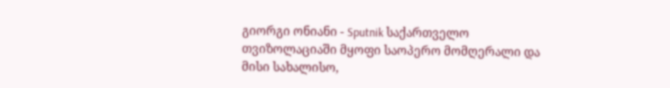გიორგი ონიანი - Sputnik საქართველო
თვიზოლაციაში მყოფი საოპერო მომღერალი და მისი სახალისო,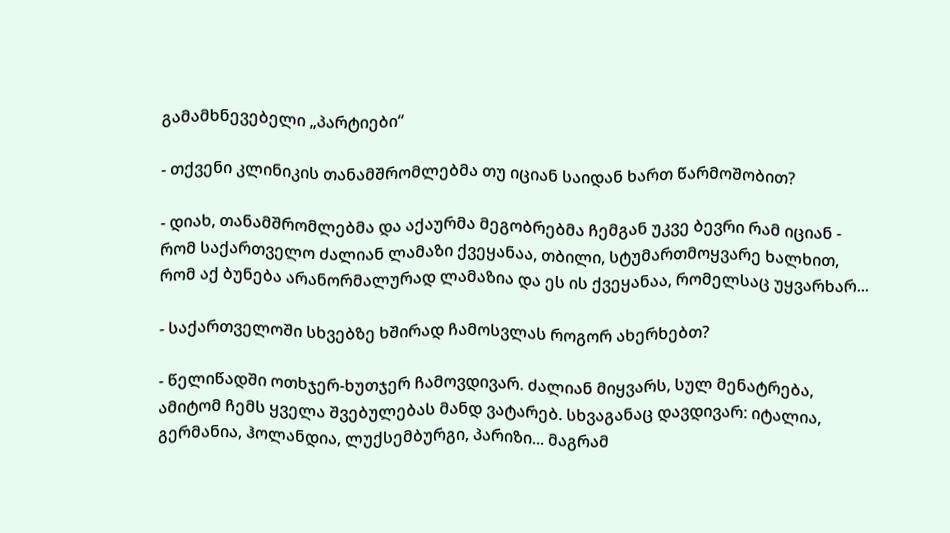გამამხნევებელი „პარტიები“

- თქვენი კლინიკის თანამშრომლებმა თუ იციან საიდან ხართ წარმოშობით?

- დიახ, თანამშრომლებმა და აქაურმა მეგობრებმა ჩემგან უკვე ბევრი რამ იციან - რომ საქართველო ძალიან ლამაზი ქვეყანაა, თბილი, სტუმართმოყვარე ხალხით, რომ აქ ბუნება არანორმალურად ლამაზია და ეს ის ქვეყანაა, რომელსაც უყვარხარ...

- საქართველოში სხვებზე ხშირად ჩამოსვლას როგორ ახერხებთ?

- წელიწადში ოთხჯერ-ხუთჯერ ჩამოვდივარ. ძალიან მიყვარს, სულ მენატრება, ამიტომ ჩემს ყველა შვებულებას მანდ ვატარებ. სხვაგანაც დავდივარ: იტალია, გერმანია, ჰოლანდია, ლუქსემბურგი, პარიზი... მაგრამ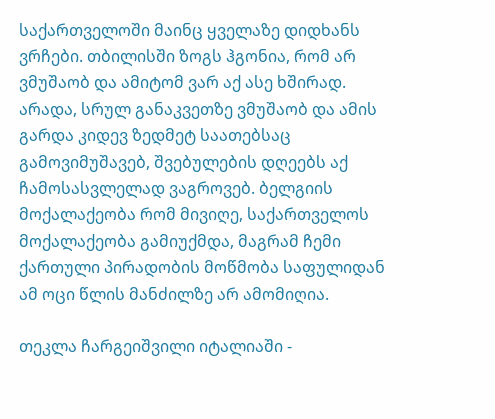საქართველოში მაინც ყველაზე დიდხანს ვრჩები. თბილისში ზოგს ჰგონია, რომ არ ვმუშაობ და ამიტომ ვარ აქ ასე ხშირად. არადა, სრულ განაკვეთზე ვმუშაობ და ამის გარდა კიდევ ზედმეტ საათებსაც გამოვიმუშავებ, შვებულების დღეებს აქ ჩამოსასვლელად ვაგროვებ. ბელგიის მოქალაქეობა რომ მივიღე, საქართველოს მოქალაქეობა გამიუქმდა, მაგრამ ჩემი ქართული პირადობის მოწმობა საფულიდან ამ ოცი წლის მანძილზე არ ამომიღია.

თეკლა ჩარგეიშვილი იტალიაში -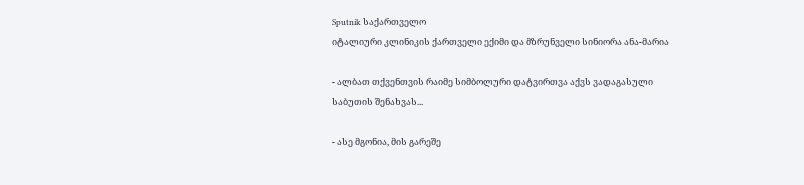Sputnik საქართველო
იტალიური კლინიკის ქართველი ექიმი და მზრუნველი სინიორა ანა-მარია

- ალბათ თქვენთვის რაიმე სიმბოლური დატვირთვა აქვს ვადაგასული საბუთის შენახვას...

- ასე მგონია, მის გარეშე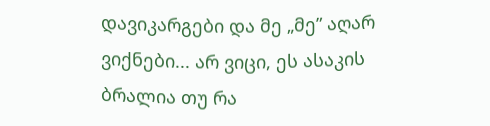დავიკარგები და მე „მე” აღარ ვიქნები... არ ვიცი, ეს ასაკის ბრალია თუ რა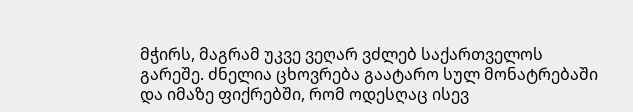მჭირს, მაგრამ უკვე ვეღარ ვძლებ საქართველოს გარეშე. ძნელია ცხოვრება გაატარო სულ მონატრებაში და იმაზე ფიქრებში, რომ ოდესღაც ისევ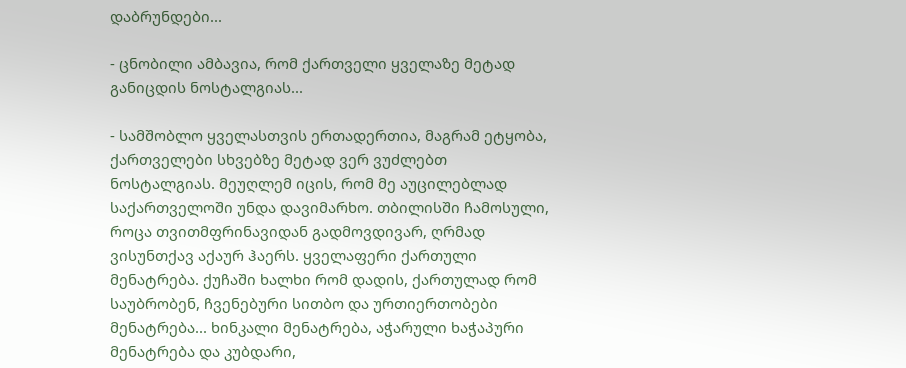დაბრუნდები...

- ცნობილი ამბავია, რომ ქართველი ყველაზე მეტად განიცდის ნოსტალგიას...

- სამშობლო ყველასთვის ერთადერთია, მაგრამ ეტყობა, ქართველები სხვებზე მეტად ვერ ვუძლებთ ნოსტალგიას. მეუღლემ იცის, რომ მე აუცილებლად საქართველოში უნდა დავიმარხო. თბილისში ჩამოსული, როცა თვითმფრინავიდან გადმოვდივარ, ღრმად ვისუნთქავ აქაურ ჰაერს. ყველაფერი ქართული მენატრება. ქუჩაში ხალხი რომ დადის, ქართულად რომ საუბრობენ, ჩვენებური სითბო და ურთიერთობები მენატრება... ხინკალი მენატრება, აჭარული ხაჭაპური მენატრება და კუბდარი,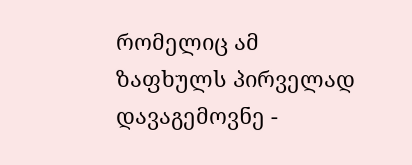რომელიც ამ ზაფხულს პირველად დავაგემოვნე -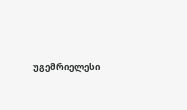უგემრიელესი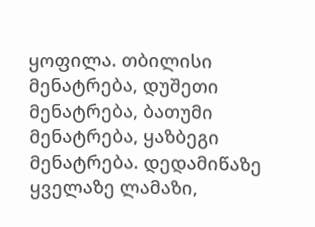ყოფილა. თბილისი მენატრება, დუშეთი მენატრება, ბათუმი მენატრება, ყაზბეგი მენატრება. დედამიწაზე ყველაზე ლამაზი,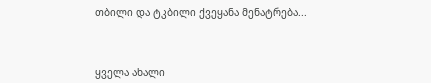თბილი და ტკბილი ქვეყანა მენატრება...



ყველა ახალი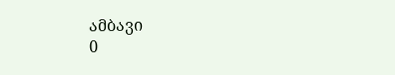ამბავი
0